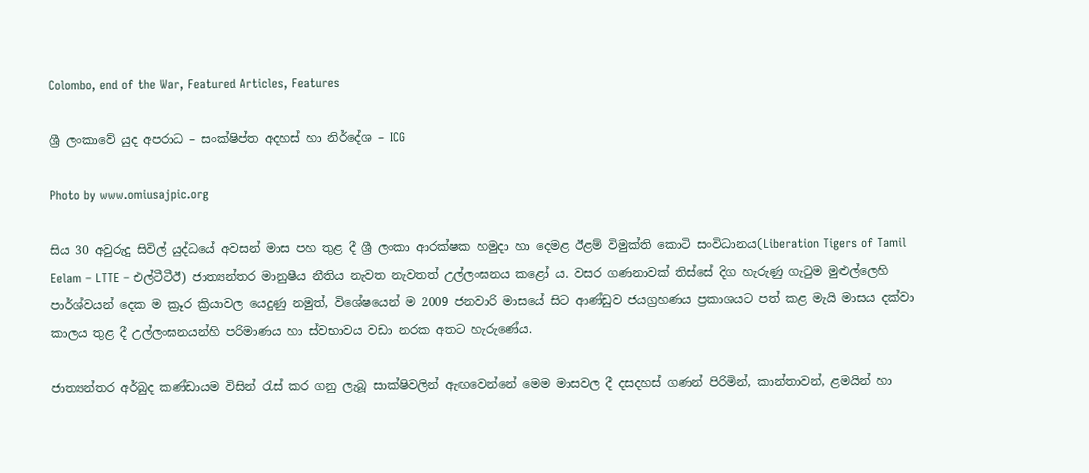Colombo, end of the War, Featured Articles, Features

ශ්‍රී ලංකාවේ යුද අපරාධ – සංක්ෂිප්ත අදහස් හා නිර්දේශ – ICG

Photo by www.omiusajpic.org

සිය 30 අවුරුදු සිවිල් යුද්ධයේ අවසන් මාස පහ තුළ දී ශ්‍රී ලංකා ආරක්ෂක හමුදා හා දෙමළ ඊළම් විමුක්ති කොටි සංවිධානය(Liberation Tigers of Tamil Eelam – LTTE – එල්ටීටීඊ) ජාත්‍යන්තර මානුෂීය නීතිය නැවත නැවතත් උල්ලංඝනය කළෝ ය. වසර ගණනාවක් තිස්සේ දිග හැරුණු ගැටුම මුළුල්ලෙහි පාර්ශ්වයන් දෙක ම ක්‍රූර ක්‍රියාවල යෙදුණු නමුත්, විශේෂයෙන් ම 2009 ජනවාරි මාසයේ සිට ආණ්ඩුව ජයග්‍රහණය ප්‍රකාශයට පත් කළ මැයි මාසය දක්වා කාලය තුළ දී උල්ලංඝනයන්හි පරිමාණය හා ස්වභාවය වඩා නරක අතට හැරුණේය.

ජාත්‍යන්තර අර්බුද කණ්ඩායම විසින් රැස් කර ගනු ලැබූ සාක්ෂිවලින් ඇඟවෙන්නේ මෙම මාසවල දී දසදහස් ගණන් පිරිමින්, කාන්තාවන්, ළමයින් හා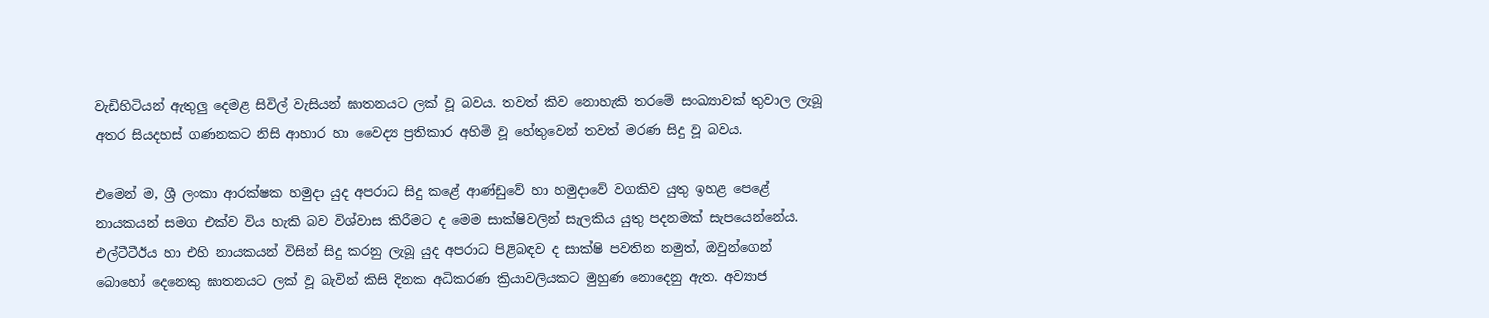වැඩිහිටියන් ඇතුලු දෙමළ සිවිල් වැසියන් ඝාතනයට ලක් වූ බවය. තවත් කිව නොහැකි තරමේ සංඛ්‍යාවක් තුවාල ලැබූ අතර සියදහස් ගණනකට නිසි ආහාර හා වෛද්‍ය ප්‍රතිකාර අහිමි වූ හේතුවෙන් තවත් මරණ සිදු වූ බවය.

එමෙන් ම, ශ්‍රී ලංකා ආරක්ෂක හමුදා යුද අපරාධ සිදු කළේ ආණ්ඩුවේ හා හමුදාවේ වගකිව යුතු ඉහළ පෙළේ නායකයන් සමග එක්ව විය හැකි බව විශ්වාස කිරීමට ද මෙම සාක්ෂිවලින් සැලකිය යුතු පදනමක් සැපයෙන්නේය. එල්ටීටීඊය හා එහි නායකයන් විසින් සිදු කරනු ලැබූ යුද අපරාධ පිළිබඳව ද සාක්ෂි පවතින නමුත්, ඔවුන්ගෙන් බොහෝ දෙනෙකු ඝාතනයට ලක් වූ බැවින් කිසි දිනක අධිකරණ ක්‍රියාවලියකට මුහුණ නොදෙනු ඇත. අව්‍යාජ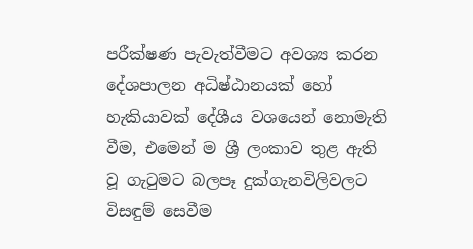පරීක්ෂණ පැවැත්වීමට අවශ්‍ය කරන දේශපාලන අධිෂ්ඨානයක් හෝ හැකියාවක් දේශීය වශයෙන් නොමැති වීම, එමෙන් ම ශ්‍රී ලංකාව තුළ ඇති වූ ගැටුමට බලපෑ දුක්ගැනවිලිවලට විසඳුම් සෙවීම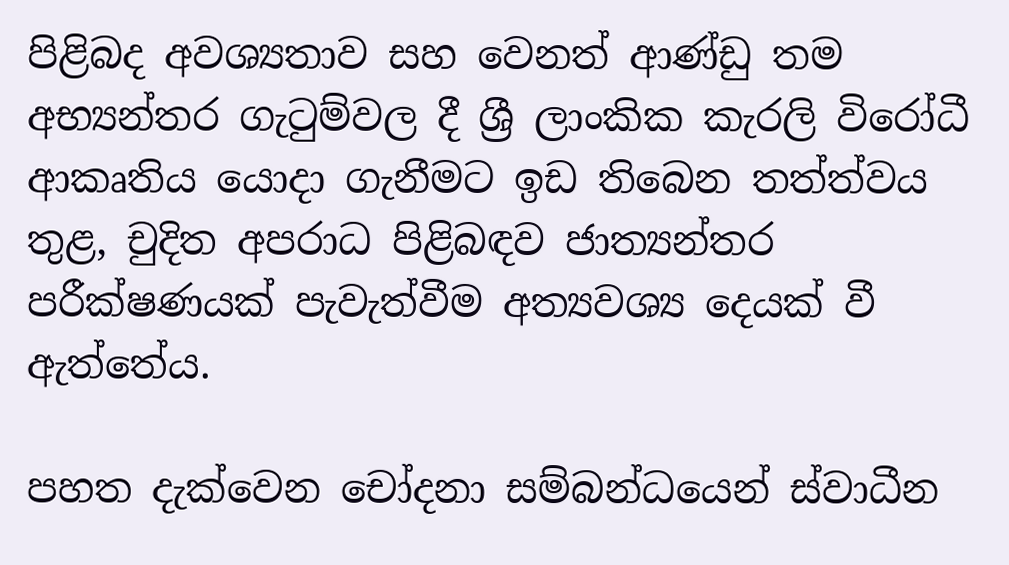පිළිබද අවශ්‍යතාව සහ වෙනත් ආණ්ඩු තම අභ්‍යන්තර ගැටුම්වල දී ශ්‍රී ලාංකික කැරලි විරෝධී ආකෘතිය යොදා ගැනීමට ඉඩ තිබෙන තත්ත්වය තුළ, චුදිත අපරාධ පිළිබඳව ජාත්‍යන්තර පරීක්ෂණයක් පැවැත්වීම අත්‍යවශ්‍ය දෙයක් වී ඇත්තේය.

පහත දැක්වෙන චෝදනා සම්බන්ධයෙන් ස්වාධීන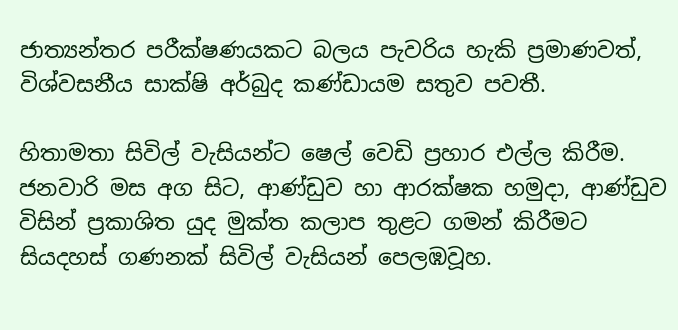ජාත්‍යන්තර පරීක්ෂණයකට බලය පැවරිය හැකි ප්‍රමාණවත්, විශ්වසනීය සාක්ෂි අර්බුද කණ්ඩායම සතුව පවතී.

හිතාමතා සිවිල් වැසියන්ට ෂෙල් වෙඩි ප්‍රහාර එල්ල කිරීම. ජනවාරි මස අග සිට, ආණ්ඩුව හා ආරක්ෂක හමුදා, ආණ්ඩුව විසින් ප්‍රකාශිත යුද මුක්ත කලාප තුළට ගමන් කිරීමට සියදහස් ගණනක් සිවිල් වැසියන් පෙලඹවූහ.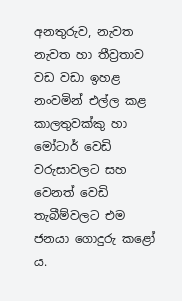අනතුරුව, නැවත නැවත හා තීව්‍රතාව වඩ වඩා ඉහළ නංවමින් එල්ල කළ කාලතුවක්කු හා මෝටාර් වෙඩි වරුසාවලට සහ වෙනත් වෙඩි තැබීම්වලට එම ජනයා ගොදුරු කළෝ ය.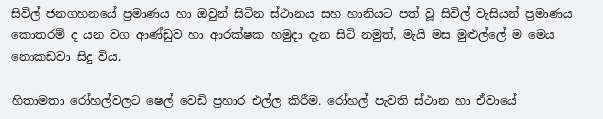සිවිල් ජනගහනයේ ප්‍රමාණය හා ඔවුන් සිටින ස්ථානය සහ හානියට පත් වූ සිවිල් වැසියන් ප්‍රමාණය කොතරම් ද යන වග ආණ්ඩුව හා ආරක්ෂක හමුදා දැන සිටි නමුත්, මැයි මස මුළුල්ලේ ම මෙය නොකඩවා සිදු විය.

හිතාමතා රෝහල්වලට ෂෙල් වෙඩි ප්‍රහාර එල්ල කිරීම. රෝහල් පැවති ස්ථාන හා ඒවායේ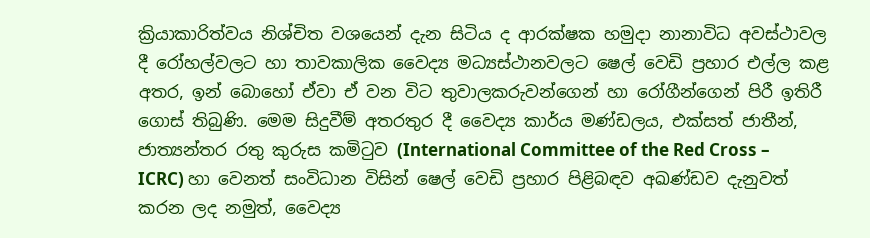ක්‍රියාකාරිත්වය නිශ්චිත වශයෙන් දැන සිටිය ද ආරක්ෂක හමුදා නානාවිධ අවස්ථාවල දී රෝහල්වලට හා තාවකාලික වෛද්‍ය මධ්‍යස්ථානවලට ෂෙල් වෙඩි ප්‍රහාර එල්ල කළ අතර, ඉන් බොහෝ ඒවා ඒ වන විට තුවාලකරුවන්ගෙන් හා රෝගීන්ගෙන් පිරී ඉතිරී ගොස් තිබුණි. මෙම සිදුවීම් අතරතුර දී වෛද්‍ය කාර්ය මණ්ඩලය, එක්සත් ජාතීන්, ජාත්‍යන්තර රතු කුරුස කමිටුව (International Committee of the Red Cross – ICRC) හා වෙනත් සංවිධාන විසින් ෂෙල් වෙඩි ප්‍රහාර පිළිබඳව අඛණ්ඩව දැනුවත් කරන ලද නමුත්, වෛද්‍ය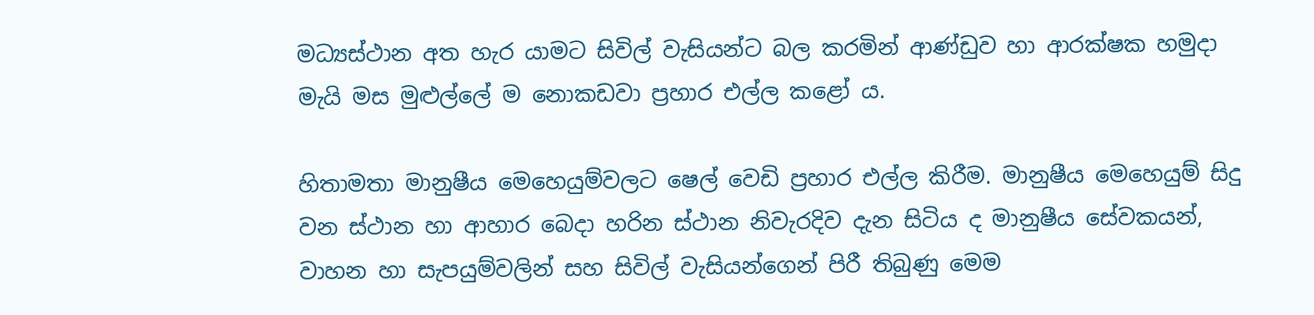මධ්‍යස්ථාන අත හැර යාමට සිවිල් වැසියන්ට බල කරමින් ආණ්ඩුව හා ආරක්ෂක හමුදා මැයි මස මුළුල්ලේ ම නොකඩවා ප්‍රහාර එල්ල කළෝ ය.

හිතාමතා මානුෂීය මෙහෙයුම්වලට ෂෙල් වෙඩි ප්‍රහාර එල්ල කිරීම. මානුෂීය මෙහෙයුම් සිදු වන ස්ථාන හා ආහාර බෙදා හරින ස්ථාන නිවැරදිව දැන සිටිය ද මානුෂීය සේවකයන්, වාහන හා සැපයුම්වලින් සහ සිවිල් වැසියන්ගෙන් පිරී තිබුණු මෙම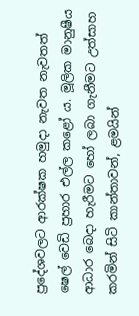ප්‍රදේශවලට ආරක්ෂක හමුදා නැවත නැවතත් ෂෙල් වෙඩි ප්‍රහාර එල්ල කළෝ ය. මූලික මානුෂීය ආධාර බෙදා හැරීමට හෝ ලබා ගැනීමට උත්සාහ කරමින් සිටි කාන්තාවන්, ළමයින්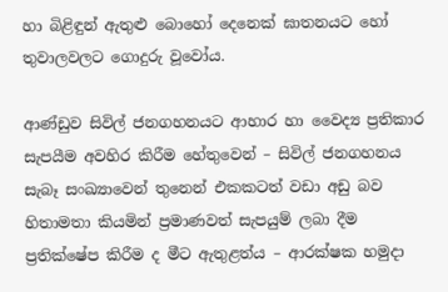හා බිළිඳුන් ඇතුළු බොහෝ දෙනෙක් ඝාතනයට හෝ තුවාලවලට ගොදුරු වූවෝය.

ආණ්ඩුව සිවිල් ජනගහනයට ආහාර හා වෛද්‍ය ප්‍රතිකාර සැපයීම අවහිර කිරීම හේතුවෙන් – සිවිල් ජනගහනය සැබෑ සංඛ්‍යාවෙන් තුනෙන් එකකටත් වඩා අඩු බව හිතාමතා කියමින් ප්‍රමාණවත් සැපයුම් ලබා දීම ප්‍රතික්ෂේප කිරීම ද මීට ඇතුළත්ය – ආරක්ෂක හමුදා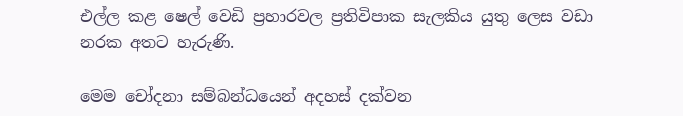එල්ල කළ ෂෙල් වෙඩි ප්‍රහාරවල ප්‍රතිවිපාක සැලකිය යුතු ලෙස වඩා නරක අතට හැරුණි.

මෙම චෝදනා සම්බන්ධයෙන් අදහස් දක්වන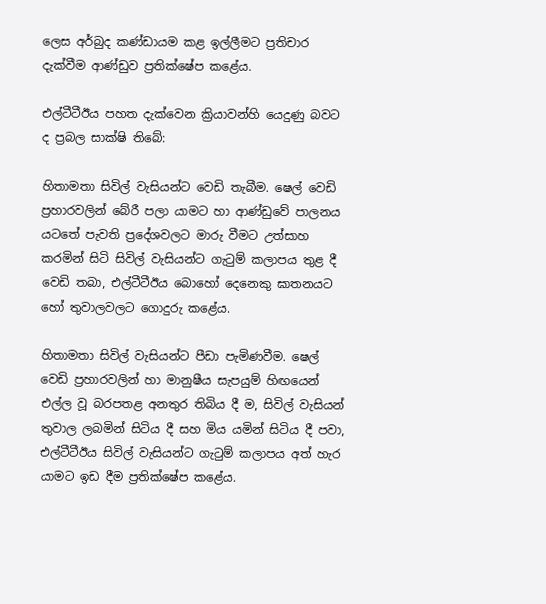ලෙස අර්බුද කණ්ඩායම කළ ඉල්ලීමට ප්‍රතිචාර දැක්වීම ආණ්ඩුව ප්‍රතික්ෂේප කළේය.

එල්ටීටීඊය පහත දැක්වෙන ක්‍රියාවන්හි යෙදුණු බවට ද ප්‍රබල සාක්ෂි තිබේ:

හිතාමතා සිවිල් වැසියන්ට වෙඩි තැබීම. ෂෙල් වෙඩි ප්‍රහාරවලින් බේරී පලා යාමට හා ආණ්ඩුවේ පාලනය යටතේ පැවති ප්‍රදේශවලට මාරු වීමට උත්සාහ කරමින් සිටි සිවිල් වැසියන්ට ගැටුම් කලාපය තුළ දී වෙඩි තබා, එල්ටීටීඊය බොහෝ දෙනෙකු ඝාතනයට හෝ තුවාලවලට ගොදුරු කළේය.

හිතාමතා සිවිල් වැසියන්ට පීඩා පැමිණවීම. ෂෙල් වෙඩි ප්‍රහාරවලින් හා මානුෂීය සැපයුම් හිඟයෙන් එල්ල වූ බරපතළ අනතුර තිබිය දී ම, සිවිල් වැසියන් තුවාල ලබමින් සිටිය දී සහ මිය යමින් සිටිය දී පවා, එල්ටීටීඊය සිවිල් වැසියන්ට ගැටුම් කලාපය අත් හැර යාමට ඉඩ දීම ප්‍රතික්ෂේප කළේය.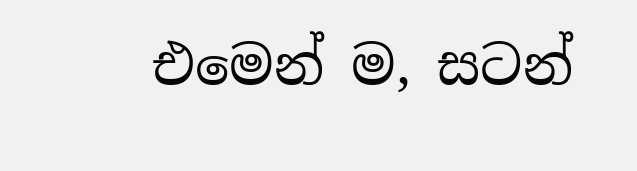එමෙන් ම, සටන්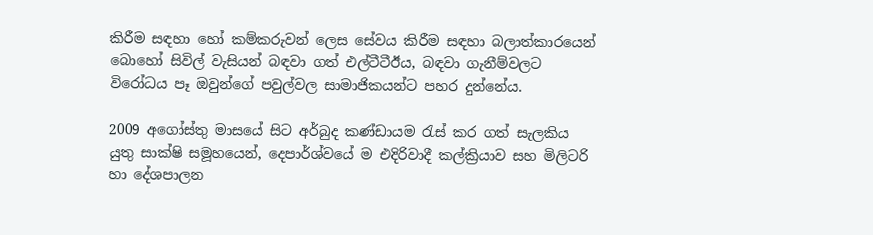කිරීම සඳහා හෝ කම්කරුවන් ලෙස සේවය කිරීම සඳහා බලාත්කාරයෙන් බොහෝ සිවිල් වැසියන් බඳවා ගත් එල්ටීටීඊය, බඳවා ගැනීම්වලට විරෝධය පෑ ඔවුන්ගේ පවුල්වල සාමාජිකයන්ට පහර දුන්නේය.

2009 අගෝස්තු මාසයේ සිට අර්බුද කණ්ඩායම රැස් කර ගත් සැලකිය යුතු සාක්ෂි සමූහයෙන්, දෙපාර්ශ්වයේ ම එදිරිවාදී කල්ක්‍රියාව සහ මිලිටරි හා දේශපාලන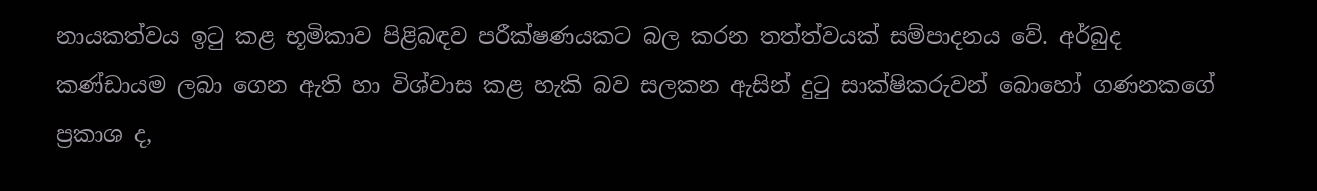නායකත්වය ඉටු කළ භූමිකාව පිළිබඳව පරීක්ෂණයකට බල කරන තත්ත්වයක් සම්පාදනය වේ. අර්බුද කණ්ඩායම ලබා ගෙන ඇති හා විශ්වාස කළ හැකි බව සලකන ඇසින් දුටු සාක්ෂිකරුවන් බොහෝ ගණනකගේ ප්‍රකාශ ද,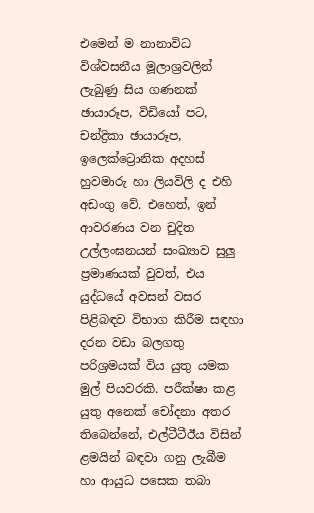එමෙන් ම නානාවිධ විශ්වසනීය මූලාශ්‍රවලින් ලැබුණු සිය ගණනක් ඡායාරූප, විඩියෝ පට, චන්ද්‍රිකා ඡායාරූප, ඉලෙක්ට්‍රොනික අදහස් හුවමාරු හා ලියවිලි ද එහි අඩංගු වේ. එහෙත්, ඉන් ආවරණය වන චුදිත උල්ලංඝනයන් සංඛ්‍යාව සුලු ප්‍රමාණයක් වුවත්, එය යුද්ධයේ අවසන් වසර පිළිබඳව විභාග කිරීම සඳහා දරන වඩා බලගතු පරිශ්‍රමයක් විය යුතු යමක මුල් පියවරකි. පරීක්ෂා කළ යුතු අනෙක් චෝදනා අතර තිබෙන්නේ, එල්ටීටීඊය විසින් ළමයින් බඳවා ගනු ලැබීම හා ආයුධ පසෙක තබා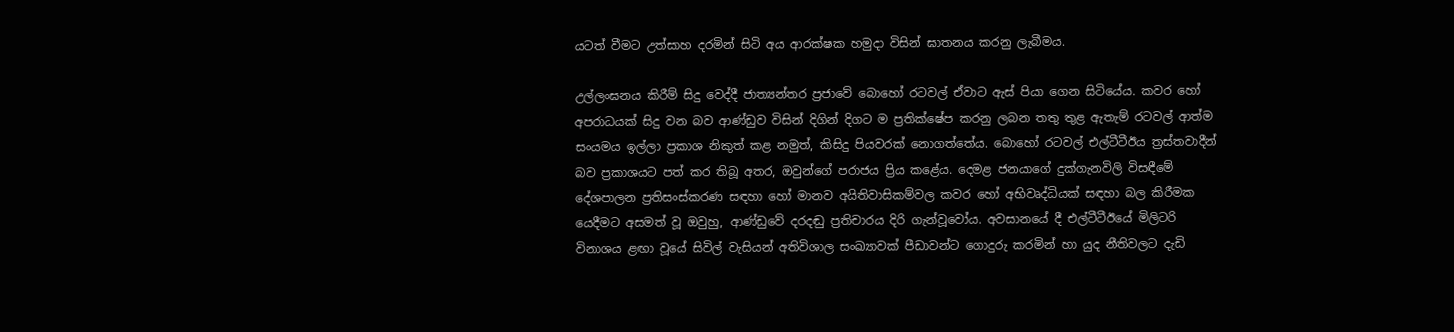යටත් වීමට උත්සාහ දරමින් සිටි අය ආරක්ෂක හමුදා විසින් ඝාතනය කරනු ලැබීමය.

උල්ලංඝනය කිරීම් සිදු වෙද්දී ජාත්‍යන්තර ප්‍රජාවේ බොහෝ රටවල් ඒවාට ඇස් පියා ගෙන සිටියේය. කවර හෝ අපරාධයක් සිදු වන බව ආණ්ඩුව විසින් දිගින් දිගට ම ප්‍රතික්ෂේප කරනු ලබන තතු තුළ ඇතැම් රටවල් ආත්ම සංයමය ඉල්ලා ප්‍රකාශ නිකුත් කළ නමුත්, කිසිදු පියවරක් නොගත්තේය. බොහෝ රටවල් එල්ටීටීඊය ත්‍රස්තවාදීන් බව ප්‍රකාශයට පත් කර තිබූ අතර, ඔවුන්ගේ පරාජය ප්‍රිය කළේය. දෙමළ ජනයාගේ දුක්ගැනවිලි විසඳීමේ දේශපාලන ප්‍රතිසංස්කරණ සඳහා හෝ මානව අයිතිවාසිකම්වල කවර හෝ අභිවෘද්ධියක් සඳහා බල කිරීමක යෙදීමට අසමත් වූ ඔවුහු, ආණ්ඩුවේ දරදඬු ප්‍රතිචාරය දිරි ගැන්වූවෝය. අවසානයේ දී එල්ටීටීඊයේ මිලිටරි විනාශය ළඟා වූයේ සිවිල් වැසියන් අතිවිශාල සංඛ්‍යාවක් පීඩාවන්ට ගොදුරු කරමින් හා යුද නීතිවලට දැඩි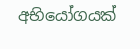අභියෝගයක්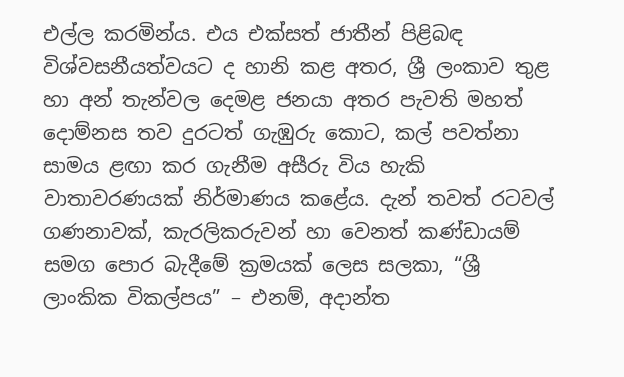එල්ල කරමින්ය. එය එක්සත් ජාතීන් පිළිබඳ විශ්වසනීයත්වයට ද හානි කළ අතර, ශ්‍රී ලංකාව තුළ හා අන් තැන්වල දෙමළ ජනයා අතර පැවති මහත් දොම්නස තව දුරටත් ගැඹුරු කොට, කල් පවත්නා සාමය ළඟා කර ගැනීම අසීරු විය හැකි වාතාවරණයක් නිර්මාණය කළේය. දැන් තවත් රටවල් ගණනාවක්, කැරලිකරුවන් හා වෙනත් කණ්ඩායම් සමග පොර බැදීමේ ක්‍රමයක් ලෙස සලකා, “ශ්‍රී ලාංකික විකල්පය” – එනම්, අදාන්ත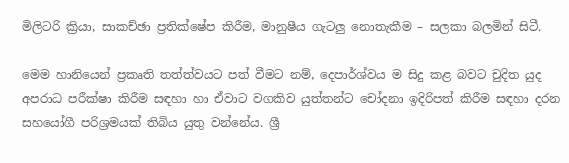මිලිටරි ක්‍රියා, සාකච්ඡා ප්‍රතික්ෂේප කිරීම, මානුෂීය ගැටලු නොතැකීම – සලකා බලමින් සිටී.

මෙම හානියෙන් ප්‍රකෘති තත්ත්වයට පත් වීමට නම්, දෙපාර්ශ්වය ම සිදු කළ බවට චුදිත යුද අපරාධ පරීක්ෂා කිරීම සඳහා හා ඒවාට වගකිව යුත්තන්ට චෝදනා ඉදිරිපත් කිරීම සඳහා දරන සහයෝගී පරිශ්‍රමයක් තිබිය යුතු වන්නේය. ශ්‍රී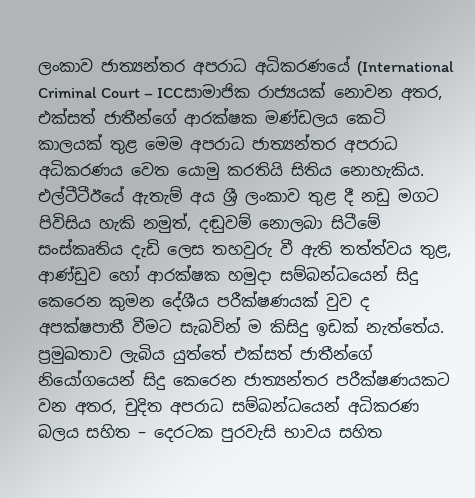ලංකාව ජාත්‍යන්තර අපරාධ අධිකරණයේ (International Criminal Court – ICCසාමාජික රාජ්‍යයක් නොවන අතර, එක්සත් ජාතීන්ගේ ආරක්ෂක මණ්ඩලය කෙටි කාලයක් තුළ මෙම අපරාධ ජාත්‍යන්තර අපරාධ අධිකරණය වෙත යොමු කරතියි සිතිය නොහැකිය. එල්ටීටීඊයේ ඇතැම් අය ශ්‍රී ලංකාව තුළ දී නඩු මගට පිවිසිය හැකි නමුත්, දඬුවම් නොලබා සිටීමේ සංස්කෘතිය දැඩි ලෙස තහවුරු වී ඇති තත්ත්වය තුළ, ආණ්ඩුව හෝ ආරක්ෂක හමුදා සම්බන්ධයෙන් සිදු කෙරෙන කුමන දේශීය පරීක්ෂණයක් වුව ද අපක්ෂපාතී වීමට සැබවින් ම කිසිදු ඉඩක් නැත්තේය. ප්‍රමුඛතාව ලැබිය යුත්තේ එක්සත් ජාතීන්ගේ නියෝගයෙන් සිදු කෙරෙන ජාත්‍යන්තර පරීක්ෂණයකට වන අතර, චුදිත අපරාධ සම්බන්ධයෙන් අධිකරණ බලය සහිත – දෙරටක පුරවැසි භාවය සහිත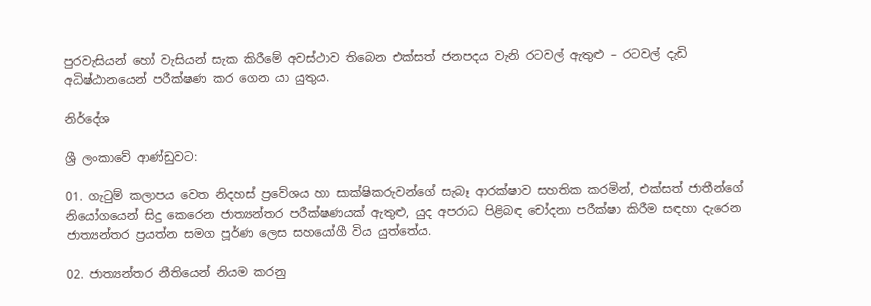පුරවැසියන් හෝ වැසියන් සැක කිරීමේ අවස්ථාව තිබෙන එක්සත් ජනපදය වැනි රටවල් ඇතුළු – රටවල් දැඩි අධිෂ්ඨානයෙන් පරීක්ෂණ කර ගෙන යා යුතුය.

නිර්දේශ

ශ්‍රී ලංකාවේ ආණ්ඩුවට:

01. ගැටුම් කලාපය වෙත නිදහස් ප්‍රවේශය හා සාක්ෂිකරුවන්ගේ සැබෑ ආරක්ෂාව සහතික කරමින්, එක්සත් ජාතීන්ගේ නියෝගයෙන් සිදු කෙරෙන ජාත්‍යන්තර පරීක්ෂණයක් ඇතුළු, යුද අපරාධ පිළිබඳ චෝදනා පරීක්ෂා කිරීම සඳහා දැරෙන ජාත්‍යන්තර ප්‍රයත්න සමග පූර්ණ ලෙස සහයෝගී විය යුත්තේය.

02. ජාත්‍යන්තර නීතියෙන් නියම කරනු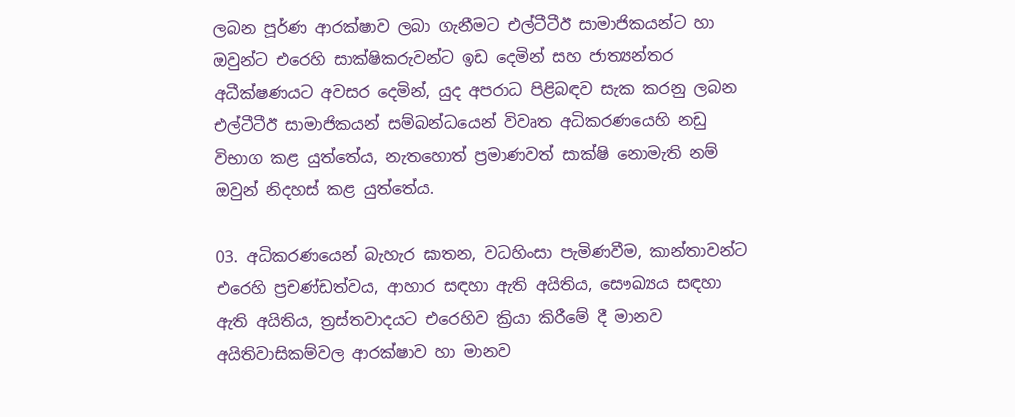ලබන පූර්ණ ආරක්ෂාව ලබා ගැනීමට එල්ටීටීඊ සාමාජිකයන්ට හා ඔවුන්ට එරෙහි සාක්ෂිකරුවන්ට ඉඩ දෙමින් සහ ජාත්‍යන්තර අධීක්ෂණයට අවසර දෙමින්, යුද අපරාධ පිළිබඳව සැක කරනු ලබන එල්ටීටීඊ සාමාජිකයන් සම්බන්ධයෙන් විවෘත අධිකරණයෙහි නඩු විභාග කළ යුත්තේය, නැතහොත් ප්‍රමාණවත් සාක්ෂි නොමැති නම් ඔවුන් නිදහස් කළ යුත්තේය.

03. අධිකරණයෙන් බැහැර ඝාතන, වධහිංසා පැමිණවීම, කාන්තාවන්ට එරෙහි ප්‍රචණ්ඩත්වය, ආහාර සඳහා ඇති අයිතිය, සෞඛ්‍යය සඳහා ඇති අයිතිය, ත්‍රස්තවාදයට එරෙහිව ක්‍රියා කිරීමේ දී මානව අයිතිවාසිකම්වල ආරක්ෂාව හා මානව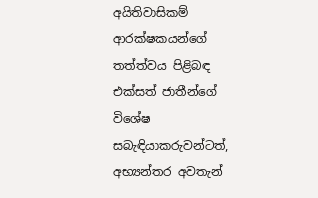අයිතිවාසිකම් ආරක්ෂකයන්ගේ තත්ත්වය පිළිබඳ එක්සත් ජාතීන්ගේ විශේෂ සබැඳියාකරුවන්ටත්, අභ්‍යන්තර අවතැන්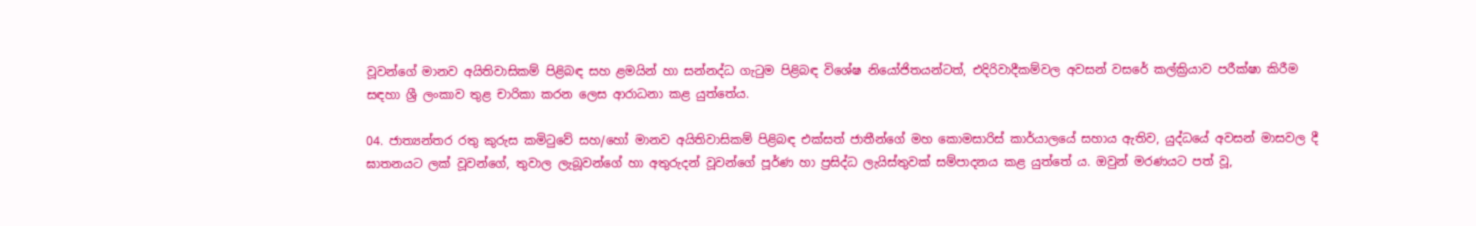වූවන්ගේ මානව අයිතිවාසිකම් පිළිබඳ සහ ළමයින් හා සන්නද්ධ ගැටුම පිළිබඳ විශේෂ නියෝජිතයන්ටත්, එදිරිවාදීකම්වල අවසන් වසරේ කල්ක්‍රියාව පරීක්ෂා කිරීම සඳහා ශ්‍රී ලංකාව තුළ චාරිකා කරන ලෙස ආරාධනා කළ යුත්තේය.

04. ජාත්‍යන්තර රතු කුරුස කමිටුවේ සහ/හෝ මානව අයිතිවාසිකම් පිළිබඳ එක්සත් ජාතීන්ගේ මහ කොමසාරිස් කාර්යාලයේ සහාය ඇතිව, යුද්ධයේ අවසන් මාසවල දී ඝාතනයට ලක් වූවන්ගේ, තුවාල ලැබූවන්ගේ හා අතුරුදන් වූවන්ගේ පූර්ණ හා ප්‍රසිද්ධ ලැයිස්තුවක් සම්පාදනය කළ යුත්තේ ය. ඔවුන් මරණයට පත් වූ,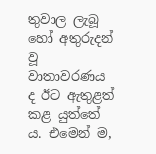තුවාල ලැබූ හෝ අතුරුදන් වූ වාතාවරණය ද ඊට ඇතුළත් කළ යුත්තේ ය. එමෙන් ම,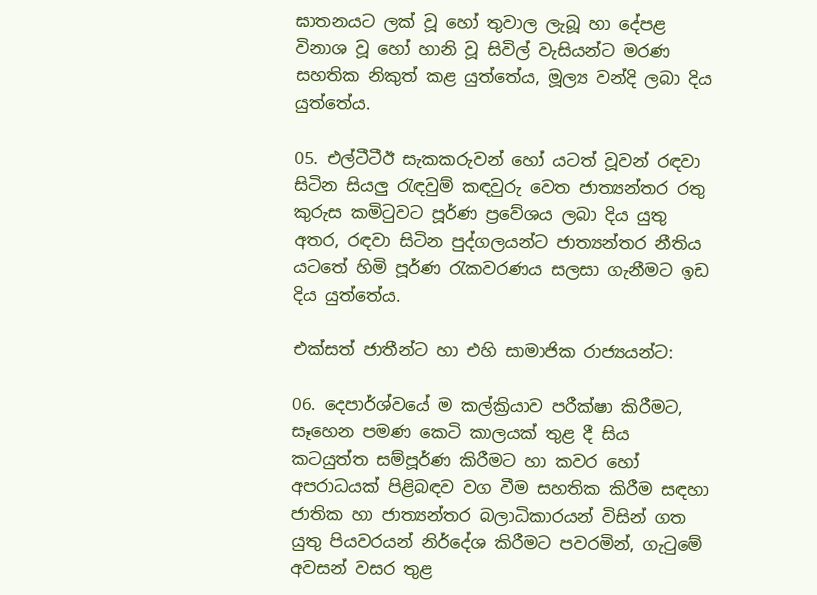ඝාතනයට ලක් වූ හෝ තුවාල ලැබූ හා දේපළ විනාශ වූ හෝ හානි වූ සිවිල් වැසියන්ට මරණ සහතික නිකුත් කළ යුත්තේය, මූල්‍ය වන්දි ලබා දිය යුත්තේය.

05. එල්ටීටීඊ සැකකරුවන් හෝ යටත් වූවන් රඳවා සිටින සියලු රැඳවුම් කඳවුරු වෙත ජාත්‍යන්තර රතු කුරුස කමිටුවට පූර්ණ ප්‍රවේශය ලබා දිය යුතු අතර, රඳවා සිටින පුද්ගලයන්ට ජාත්‍යන්තර නීතිය යටතේ හිමි පූර්ණ රැකවරණය සලසා ගැනීමට ඉඩ දිය යුත්තේය.

එක්සත් ජාතීන්ට හා එහි සාමාජික රාජ්‍යයන්ට:

06. දෙපාර්ශ්වයේ ම කල්ක්‍රියාව පරීක්ෂා කිරීමට, සෑහෙන පමණ කෙටි කාලයක් තුළ දී සිය කටයුත්ත සම්පූර්ණ කිරීමට හා කවර හෝ අපරාධයක් පිළිබඳව වග වීම සහතික කිරීම සඳහා ජාතික හා ජාත්‍යන්තර බලාධිකාරයන් විසින් ගත යුතු පියවරයන් නිර්දේශ කිරීමට පවරමින්, ගැටුමේ අවසන් වසර තුළ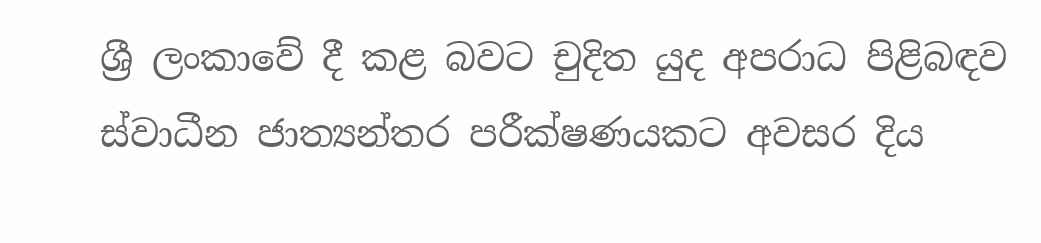ශ්‍රී ලංකාවේ දී කළ බවට චුදිත යුද අපරාධ පිළිබඳව ස්වාධීන ජාත්‍යන්තර පරීක්ෂණයකට අවසර දිය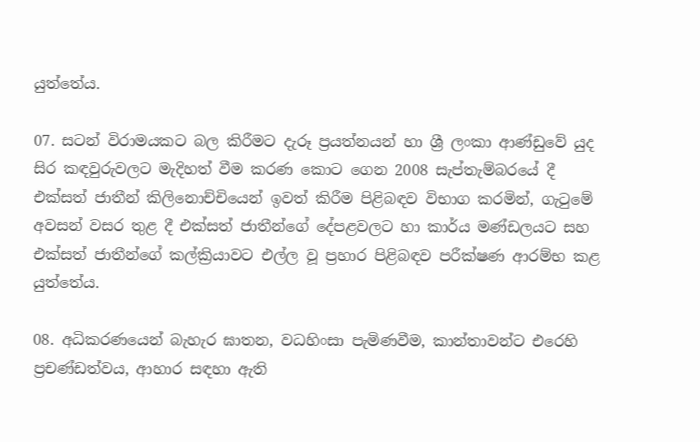යුත්තේය.

07. සටන් විරාමයකට බල කිරීමට දැරූ ප්‍රයත්නයන් හා ශ්‍රී ලංකා ආණ්ඩුවේ යුද සිර කඳවුරුවලට මැදිහත් වීම කරණ කොට ගෙන 2008 සැප්තැම්බරයේ දී එක්සත් ජාතීන් කිලිනොච්චියෙන් ඉවත් කිරීම පිළිබඳව විභාග කරමින්, ගැටුමේ අවසන් වසර තුළ දී එක්සත් ජාතීන්ගේ දේපළවලට හා කාර්ය මණ්ඩලයට සහ එක්සත් ජාතීන්ගේ කල්ක්‍රියාවට එල්ල වූ ප්‍රහාර පිළිබඳව පරීක්ෂණ ආරම්භ කළ යුත්තේය.

08. අධිකරණයෙන් බැහැර ඝාතන, වධහිංසා පැමිණවීම, කාන්තාවන්ට එරෙහි ප්‍රචණ්ඩත්වය, ආහාර සඳහා ඇති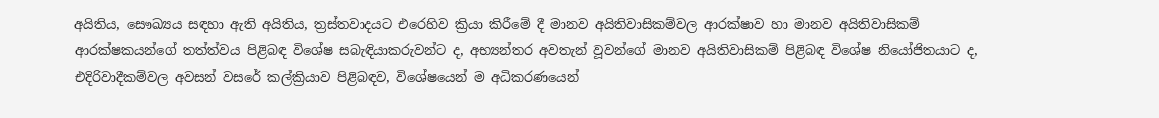අයිතිය, සෞඛ්‍යය සඳහා ඇති අයිතිය, ත්‍රස්තවාදයට එරෙහිව ක්‍රියා කිරීමේ දී මානව අයිතිවාසිකම්වල ආරක්ෂාව හා මානව අයිතිවාසිකම් ආරක්ෂකයන්ගේ තත්ත්වය පිළිබඳ විශේෂ සබැඳියාකරුවන්ට ද, අභ්‍යන්තර අවතැන් වූවන්ගේ මානව අයිතිවාසිකම් පිළිබඳ විශේෂ නියෝජිතයාට ද, එදිරිවාදීකම්වල අවසන් වසරේ කල්ක්‍රියාව පිළිබඳව, විශේෂයෙන් ම අධිකරණයෙන්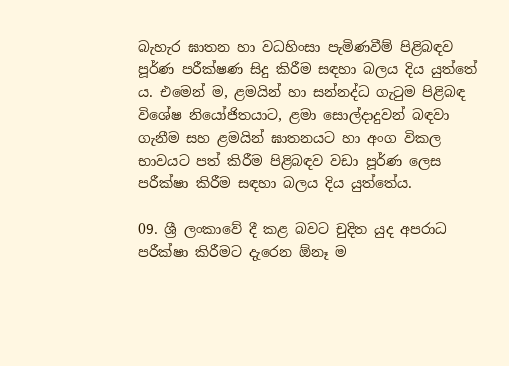බැහැර ඝාතන හා වධහිංසා පැමිණවීම් පිළිබඳව පූර්ණ පරීක්ෂණ සිදු කිරීම සඳහා බලය දිය යුත්තේ ය. එමෙන් ම, ළමයින් හා සන්නද්ධ ගැටුම පිළිබඳ විශේෂ නියෝජිතයාට, ළමා සොල්දාදුවන් බඳවා ගැනීම සහ ළමයින් ඝාතනයට හා අංග විකල භාවයට පත් කිරීම පිළිබඳව වඩා පූර්ණ ලෙස පරීක්ෂා කිරීම සඳහා බලය දිය යුත්තේය.

09. ශ්‍රී ලංකාවේ දී කළ බවට චුදිත යුද අපරාධ පරීක්ෂා කිරීමට දැරෙන ඕනෑ ම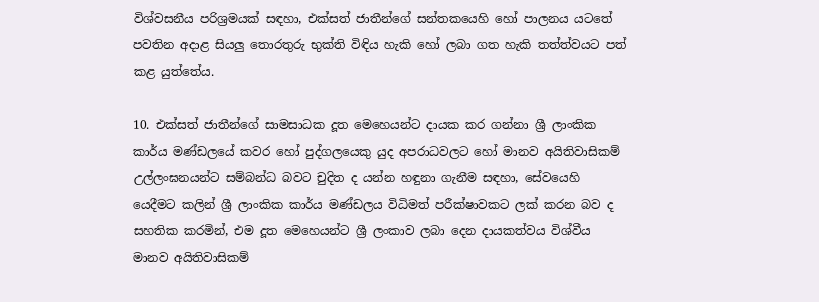විශ්වසනීය පරිශ්‍රමයක් සඳහා, එක්සත් ජාතීන්ගේ සන්තකයෙහි හෝ පාලනය යටතේ පවතින අදාළ සියලු තොරතුරු භුක්ති විඳිය හැකි හෝ ලබා ගත හැකි තත්ත්වයට පත් කළ යුත්තේය.

10. එක්සත් ජාතීන්ගේ සාමසාධක දූත මෙහෙයන්ට දායක කර ගන්නා ශ්‍රී ලාංකික කාර්ය මණ්ඩලයේ කවර හෝ පුද්ගලයෙකු යුද අපරාධවලට හෝ මානව අයිතිවාසිකම් උල්ලංඝනයන්ට සම්බන්ධ බවට චුදිත ද යන්න හඳුනා ගැනීම සඳහා, සේවයෙහි යෙදීමට කලින් ශ්‍රී ලාංකික කාර්ය මණ්ඩලය විධිමත් පරීක්ෂාවකට ලක් කරන බව ද සහතික කරමින්, එම දූත මෙහෙයන්ට ශ්‍රී ලංකාව ලබා දෙන දායකත්වය විශ්වීය මානව අයිතිවාසිකම්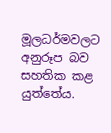මූලධර්මවලට අනුරූප බව සහතික කළ යුත්තේය.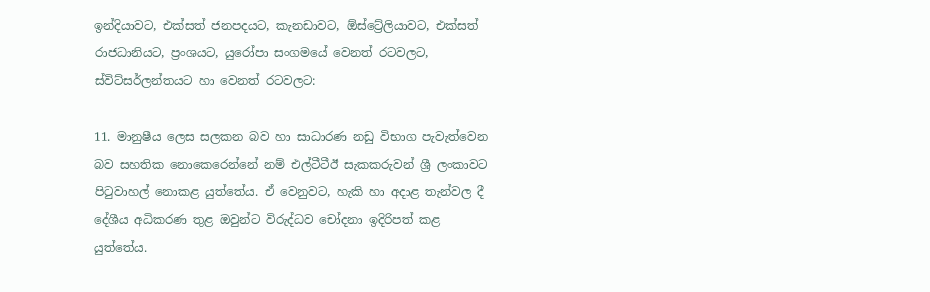ඉන්දියාවට, එක්සත් ජනපදයට, කැනඩාවට, ඕස්ට්‍රේලියාවට, එක්සත් රාජධානියට, ප්‍රංශයට, යුරෝපා සංගමයේ වෙනත් රටවලට, ස්විට්සර්ලන්තයට හා වෙනත් රටවලට:

11. මානුෂීය ලෙස සලකන බව හා සාධාරණ නඩු විභාග පැවැත්වෙන බව සහතික නොකෙරෙන්නේ නම් එල්ටීටීඊ සැකකරුවන් ශ්‍රී ලංකාවට පිටුවාහල් නොකළ යුත්තේය. ඒ වෙනුවට, හැකි හා අදාළ තැන්වල දී දේශීය අධිකරණ තුළ ඔවුන්ට විරුද්ධව චෝදනා ඉදිරිපත් කළ යුත්තේය.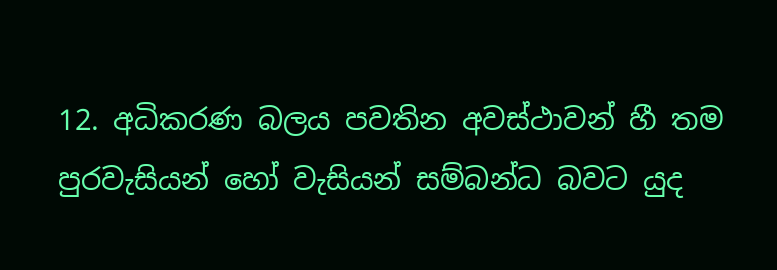12. අධිකරණ බලය පවතින අවස්ථාවන් හී තම පුරවැසියන් හෝ වැසියන් සම්බන්ධ බවට යුද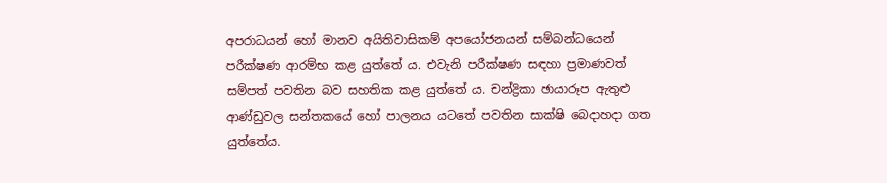අපරාධයන් හෝ මානව අයිතිවාසිකම් අපයෝජනයන් සම්බන්ධයෙන් පරීක්ෂණ ආරම්භ කළ යුත්තේ ය. එවැනි පරීක්ෂණ සඳහා ප්‍රමාණවත් සම්පත් පවතින බව සහතික කළ යුත්තේ ය. චන්ද්‍රිකා ඡායාරූප ඇතුළු ආණ්ඩුවල සන්තකයේ හෝ පාලනය යටතේ පවතින සාක්ෂි බෙදාහදා ගත යුත්තේය.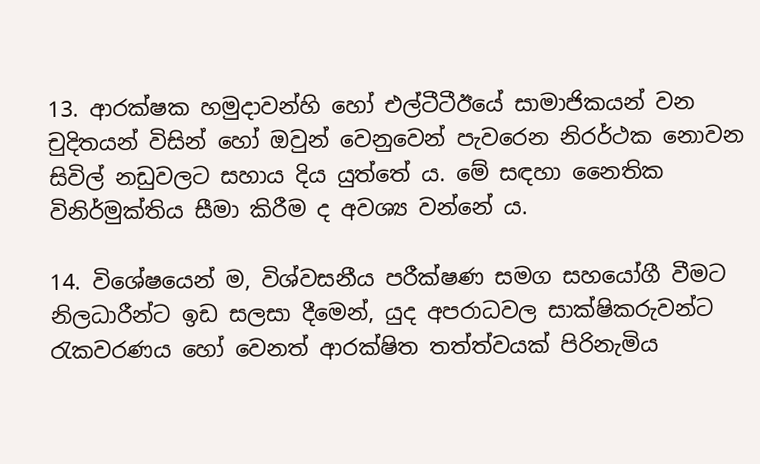13. ආරක්ෂක හමුදාවන්හි හෝ එල්ටීටීඊයේ සාමාජිකයන් වන චුදිතයන් විසින් හෝ ඔවුන් වෙනුවෙන් පැවරෙන නිරර්ථක නොවන සිවිල් නඩුවලට සහාය දිය යුත්තේ ය. මේ සඳහා නෛතික විනිර්මුක්තිය සීමා කිරීම ද අවශ්‍ය වන්නේ ය.

14. විශේෂයෙන් ම, විශ්වසනීය පරීක්ෂණ සමග සහයෝගී වීමට නිලධාරීන්ට ඉඩ සලසා දීමෙන්, යුද අපරාධවල සාක්ෂිකරුවන්ට රැකවරණය හෝ වෙනත් ආරක්ෂිත තත්ත්වයක් පිරිනැමිය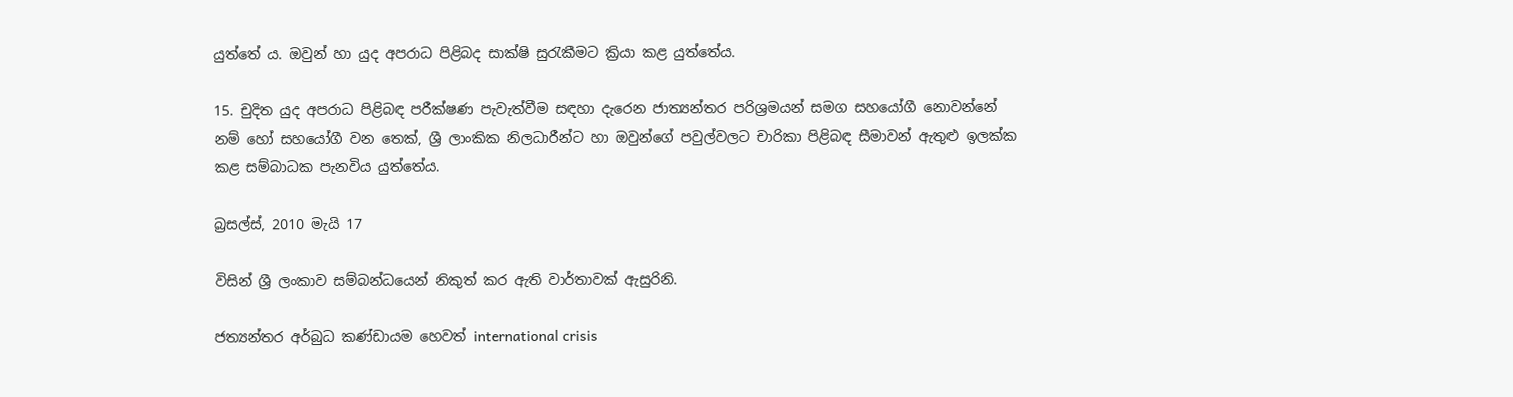යුත්තේ ය. ඔවුන් හා යුද අපරාධ පිළිබද සාක්ෂි සුරැකීමට ක්‍රියා කළ යුත්තේය.

15. චුදිත යුද අපරාධ පිළිබඳ පරීක්ෂණ පැවැත්වීම සඳහා දැරෙන ජාත්‍යන්තර පරිශ්‍රමයන් සමග සහයෝගී නොවන්නේ නම් හෝ සහයෝගී වන තෙක්, ශ්‍රී ලාංකික නිලධාරීන්ට හා ඔවුන්ගේ පවුල්වලට චාරිකා පිළිබඳ සීමාවන් ඇතුළු ඉලක්ක කළ සම්බාධක පැනවිය යුත්තේය.

බ්‍රසල්ස්, 2010 මැයි 17

විසින් ශ්‍රී ලංකා‍ව සම්බන්ධයෙන් නිකුත් කර ඇති වාර්තාවක් ඇසුරිනි.

ජත්‍යන්තර අර්බුධ කණ්ඩායම හෙවත් international crisis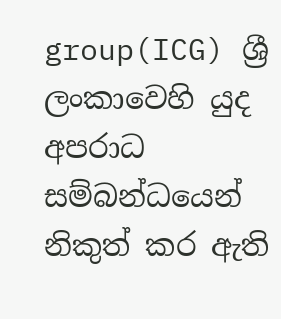group(ICG) ශ්‍රී ලංකාවෙහි යුද අපරාධ සම්බන්ධයෙන් නිකුත් කර ඇති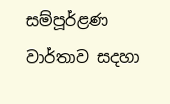සම්පූර්ළණ වාර්තාව සදහා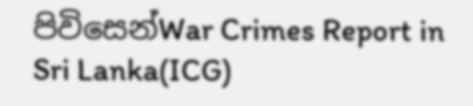පිවිසෙන්War Crimes Report in Sri Lanka(ICG)